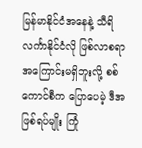မြန်မာနိုင်ငံအနေနဲ့ သီရိလင်္ကာနိုင်ငံလို ဖြစ်လာစရာ အကြောင်းမရှိဘူးလို့ စစ်ကောင်စီက ပြောပေမဲ့ ဒီအဖြစ်ရပ်မျိုး ကြုံ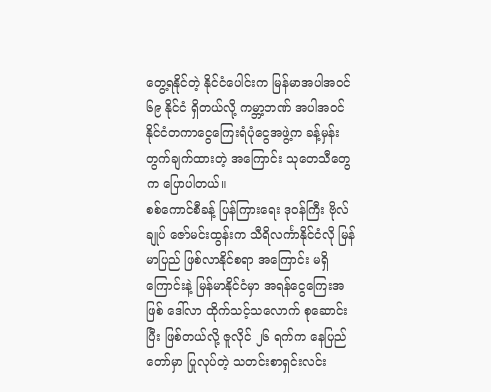တွေ့ရနိုင်တဲ့ နိုင်ငံပေါင်းက မြန်မာအပါအဝင် ၆၉ နိုင်ငံ ရှိတယ်လို့ ကမ္ဘာ့ဘဏ် အပါအဝင် နိုင်ငံတကာငွေကြေးရံပုံငွေအဖွဲ့က ခန့်မှန်းတွက်ချက်ထားတဲ့ အကြောင်း သုတေသီတွေက ပြောပါတယ်။
စစ်ကောင်စီခန့် ပြန်ကြားရေး ဒုဝန်ကြီး ဗိုလ်ချုပ် ဇော်မင်းထွန်းက သီရိလင်္ကာနိုင်ငံလို မြန်မာပြည် ဖြစ်လာနိုင်စရာ အကြောင်း မရှိကြောင်းနဲ့ မြန်မာနိုင်ငံမှာ အရန်ငွေကြေးအဖြစ် ဒေါ်လာ ထိုက်သင့်သလောက် စုဆောင်းပြီး ဖြစ်တယ်လို့ ဇူလိုင် ၂၆ ရက်က နေပြည်တော်မှာ ပြုလုပ်တဲ့ သတင်းစာရှင်းလင်း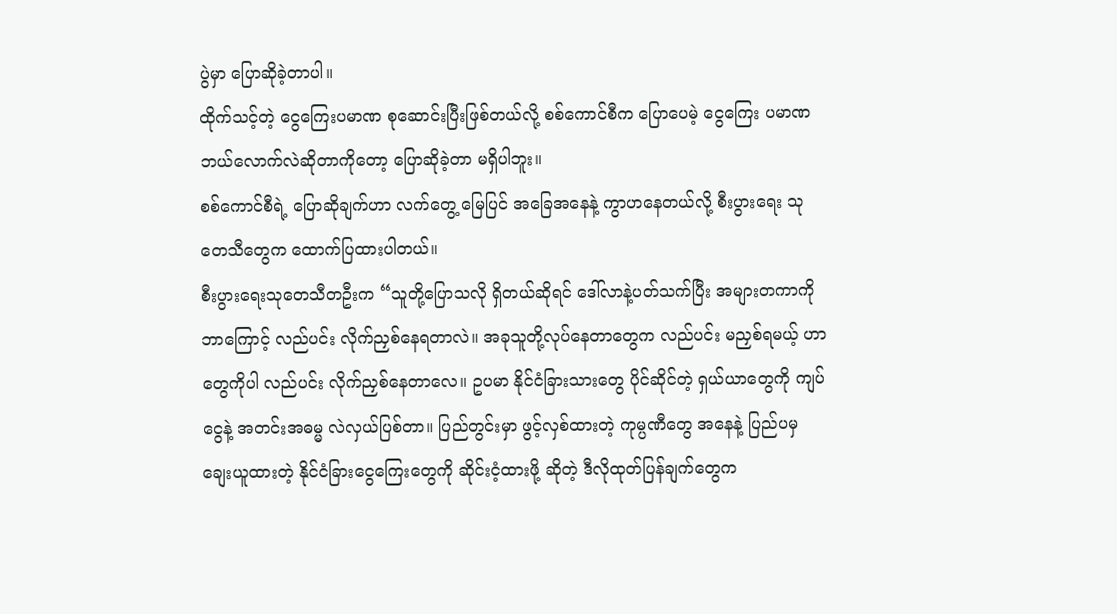ပွဲမှာ ပြောဆိုခဲ့တာပါ။
ထိုက်သင့်တဲ့ ငွေကြေးပမာဏ စုဆောင်းပြီးဖြစ်တယ်လို့ စစ်ကောင်စီက ပြောပေမဲ့ ငွေကြေး ပမာဏ ဘယ်လောက်လဲဆိုတာကိုတော့ ပြောဆိုခဲ့တာ မရှိပါဘူး။
စစ်ကောင်စီရဲ့ ပြောဆိုချက်ဟာ လက်တွေ့ မြေပြင် အခြေအနေနဲ့ ကွာဟနေတယ်လို့ စီးပွားရေး သုတေသီတွေက ထောက်ပြထားပါတယ်။
စီးပွားရေးသုတေသီတဦးက “သူတို့ပြောသလို ရှိတယ်ဆိုရင် ဒေါ်လာနဲ့ပတ်သက်ပြီး အများတကာကို ဘာကြောင့် လည်ပင်း လိုက်ညှစ်နေရတာလဲ။ အခုသူတို့လုပ်နေတာတွေက လည်ပင်း မညှစ်ရမယ့် ဟာတွေကိုပါ လည်ပင်း လိုက်ညှစ်နေတာလေ။ ဥပမာ နိုင်ငံခြားသားတွေ ပိုင်ဆိုင်တဲ့ ရှယ်ယာတွေကို ကျပ်ငွေနဲ့ အတင်းအဓမ္မ လဲလှယ်ပြစ်တာ။ ပြည်တွင်းမှာ ဖွင့်လှစ်ထားတဲ့ ကုမ္ပဏီတွေ အနေနဲ့ ပြည်ပမှ ချေးယူထားတဲ့ နိုင်ငံခြားငွေကြေးတွေကို ဆိုင်းငံ့ထားဖို့ ဆိုတဲ့ ဒီလိုထုတ်ပြန်ချက်တွေက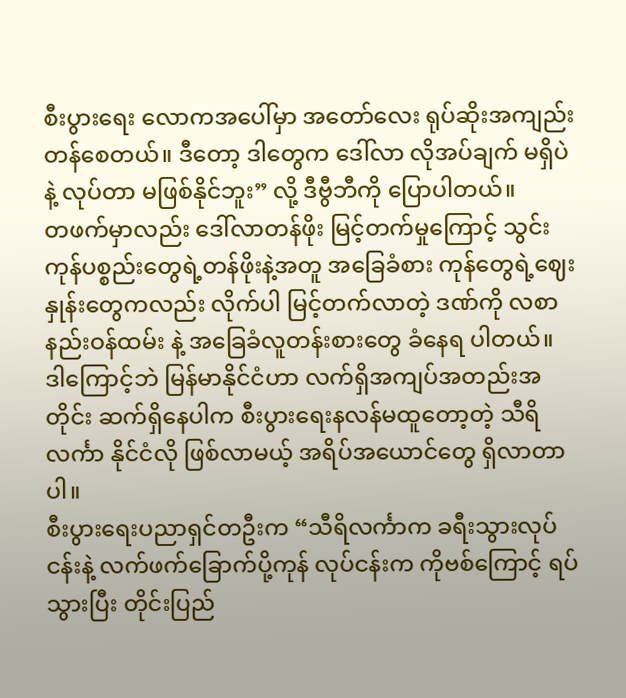စီးပွားရေး လောကအပေါ်မှာ အတော်လေး ရုပ်ဆိုးအကျည်းတန်စေတယ်။ ဒီတော့ ဒါတွေက ဒေါ်လာ လိုအပ်ချက် မရှိပဲနဲ့ လုပ်တာ မဖြစ်နိုင်ဘူး” လို့ ဒီဗွီဘီကို ပြောပါတယ်။
တဖက်မှာလည်း ဒေါ်လာတန်ဖိုး မြင့်တက်မှုကြောင့် သွင်းကုန်ပစ္စည်းတွေရဲ့တန်ဖိုးနဲ့အတူ အခြေခံစား ကုန်တွေရဲ့ဈေးနှုန်းတွေကလည်း လိုက်ပါ မြင့်တက်လာတဲ့ ဒဏ်ကို လစာနည်းဝန်ထမ်း နဲ့ အခြေခံလူတန်းစားတွေ ခံနေရ ပါတယ်။
ဒါကြောင့်ဘဲ မြန်မာနိုင်ငံဟာ လက်ရှိအကျပ်အတည်းအတိုင်း ဆက်ရှိနေပါက စီးပွားရေးနလန်မထူတော့တဲ့ သီရိလင်္ကာ နိုင်ငံလို ဖြစ်လာမယ့် အရိပ်အယောင်တွေ ရှိလာတာပါ။
စီးပွားရေးပညာရှင်တဦးက “သီရိလင်္ကာက ခရီးသွားလုပ်ငန်းနဲ့ လက်ဖက်ခြောက်ပို့ကုန် လုပ်ငန်းက ကိုဗစ်ကြောင့် ရပ်သွားပြီး တိုင်းပြည်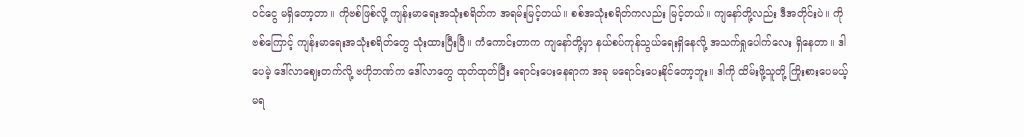ဝင်ငွေ မရှိတော့တာ။ ကိုဗစ်ဖြစ်လို့ ကျန်းမာရေးအသုံးစရိတ်က အရမ်းမြင့်တယ်။ စစ်အသုံးစရိတ်ကလည်း မြင့်တယ်။ ကျနော်တို့လည်း ဒီအတိုင်းပဲ။ ကိုဗစ်ကြောင့် ကျန်းမာရေးအသုံးစရိတ်တွေ သုံးထားပြီးပြီ။ ကံကောင်းတာက ကျနော်တို့မှာ နယ်စပ်ကုန်သွယ်ရေးရှိနေလို့ အသက်ရှုပေါက်လေး ရှိနေတာ။ ဒါပေမဲ့ ဒေါ်လာဈေးတက်လို့ ဗဟိုဘဏ်က ဒေါ်လာတွေ ထုတ်ထုတ်ပြီး ရောင်းပေးနေရာက အခု မရောင်းပေးနိုင်တော့ဘူး။ ဒါကို ထိမ်းဖို့သူတို့ ကြိုးစားပေမယ့် မရ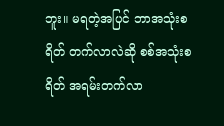ဘူး။ မရတဲ့အပြင် ဘာအသုံးစရိတ် တက်လာလဲဆို စစ်အသုံးစရိတ် အရမ်းတက်လာ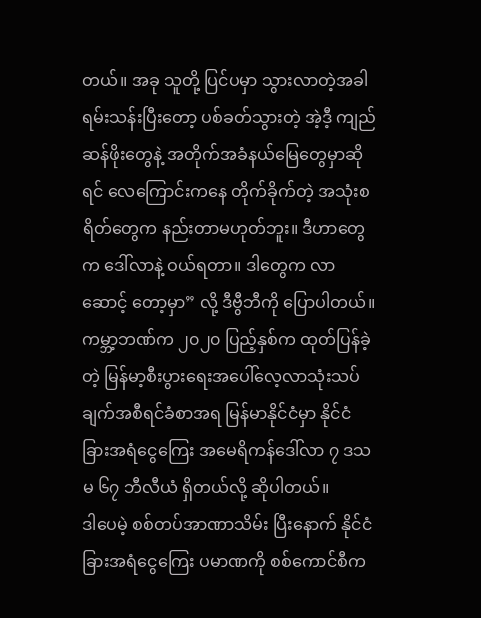တယ်။ အခု သူတို့ ပြင်ပမှာ သွားလာတဲ့အခါ ရမ်းသန်းပြီးတော့ ပစ်ခတ်သွားတဲ့ အဲ့ဒီ့ ကျည်ဆန်ဖိုးတွေနဲ့ အတိုက်အခံနယ်မြေတွေမှာဆိုရင် လေကြောင်းကနေ တိုက်ခိုက်တဲ့ အသုံးစရိတ်တွေက နည်းတာမဟုတ်ဘူး။ ဒီဟာတွေက ဒေါ်လာနဲ့ ဝယ်ရတာ။ ဒါတွေက လာဆောင့် တော့မှာ” လို့ ဒီဗွီဘီကို ပြောပါတယ်။
ကမ္ဘာ့ဘဏ်က ၂၀၂၀ ပြည့်နှစ်က ထုတ်ပြန်ခဲ့တဲ့ မြန်မာ့စီးပွားရေးအပေါ်လေ့လာသုံးသပ်ချက်အစီရင်ခံစာအရ မြန်မာနိုင်ငံမှာ နိုင်ငံခြားအရံငွေကြေး အမေရိကန်ဒေါ်လာ ၇ ဒသမ ၆၇ ဘီလီယံ ရှိတယ်လို့ ဆိုပါတယ်။
ဒါပေမဲ့ စစ်တပ်အာဏာသိမ်း ပြီးနောက် နိုင်ငံခြားအရံငွေကြေး ပမာဏကို စစ်ကောင်စီက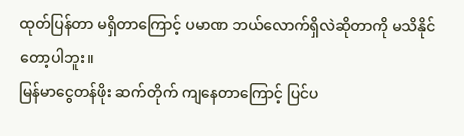ထုတ်ပြန်တာ မရှိတာကြောင့် ပမာဏ ဘယ်လောက်ရှိလဲဆိုတာကို မသိနိုင်တော့ပါဘူး။
မြန်မာငွေတန်ဖိုး ဆက်တိုက် ကျနေတာကြောင့် ပြင်ပ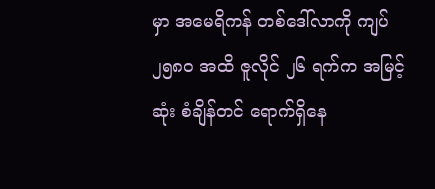မှာ အမေရိကန် တစ်ဒေါ်လာကို ကျပ် ၂၅၈၀ အထိ ဇူလိုင် ၂၆ ရက်က အမြင့်ဆုံး စံချိန်တင် ရောက်ရှိနေ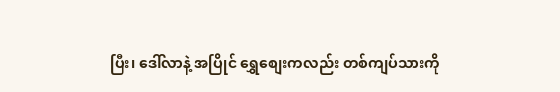ပြီး၊ ဒေါ်လာနဲ့ အပြိုင် ရွှေစျေးကလည်း တစ်ကျပ်သားကို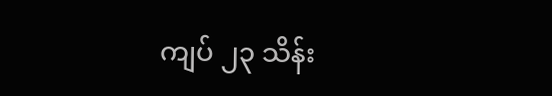ကျပ် ၂၃ သိန်း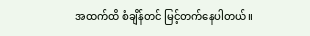အထက်ထိ စံချိန်တင် မြင့်တက်နေပါတယ်။